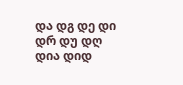და დგ დე დი დრ დუ დღ
დია დიდ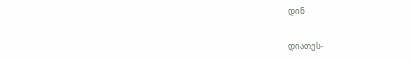დინ

დიათეს-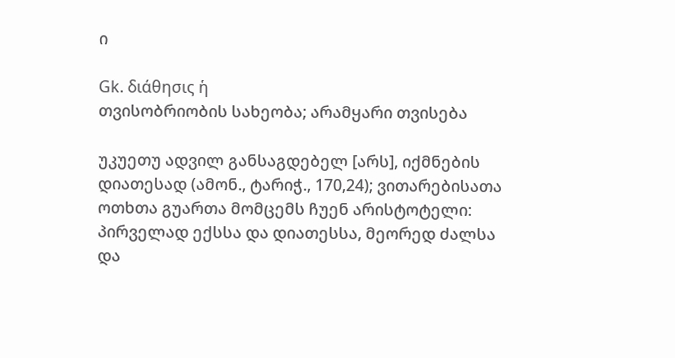ი

Gk. διάθησις ἡ
თვისობრიობის სახეობა; არამყარი თვისება

უკუეთუ ადვილ განსაგდებელ [არს], იქმნების დიათესად (ამონ., ტარიჭ., 170,24); ვითარებისათა ოთხთა გუართა მომცემს ჩუენ არისტოტელი: პირველად ექსსა და დიათესსა, მეორედ ძალსა და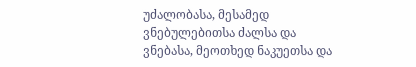უძალობასა, მესამედ ვნებულებითსა ძალსა და ვნებასა, მეოთხედ ნაკუეთსა და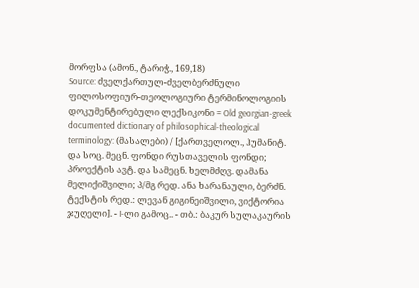მორფსა (ამონ., ტარიჭ., 169,18)
Source: ძველქართულ-ძველბერძნული ფილოსოფიურ-თეოლოგიური ტერმინოლოგიის დოკუმენტირებული ლექსიკონი = Old georgian-greek documented dictionary of philosophical-theological terminology: (მასალები) / [ქართველოლ., ჰუმანიტ. და სოც. მეცნ. ფონდი რუსთაველის ფონდი; პროექტის ავტ. და სამეცნ. ხელმძღვ. დამანა მელიქიშვილი; პ/მგ რედ. ანა ხარანაული, ბერძნ. ტექსტის რედ.: ლევან გიგინეიშვილი, ვიქტორია ჯუღელი]. - I-ლი გამოც.. - თბ.: ბაკურ სულაკაურის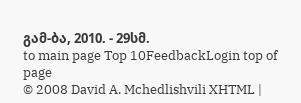გამ-ბა, 2010. - 29სმ.
to main page Top 10FeedbackLogin top of page
© 2008 David A. Mchedlishvili XHTML |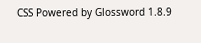CSS Powered by Glossword 1.8.9